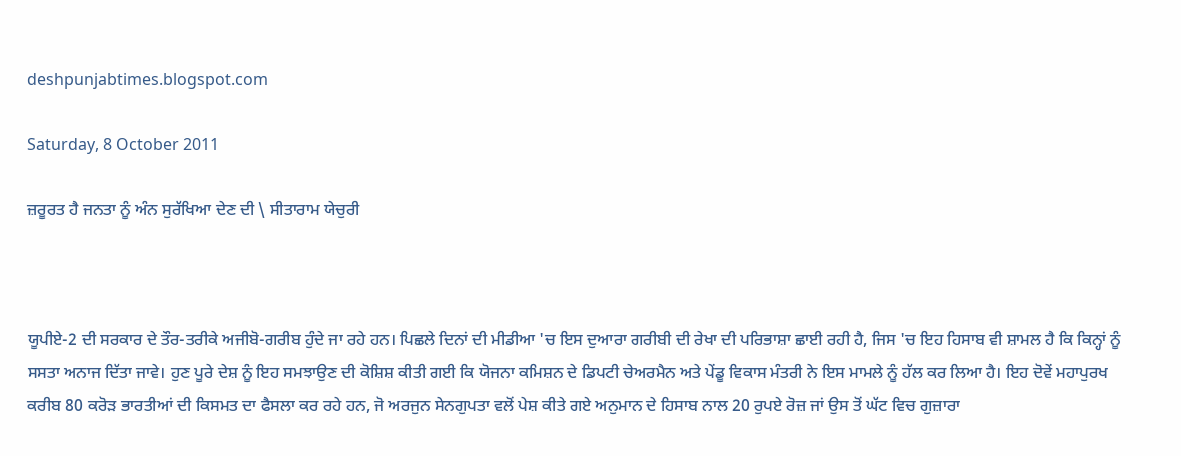deshpunjabtimes.blogspot.com

Saturday, 8 October 2011

ਜ਼ਰੂਰਤ ਹੈ ਜਨਤਾ ਨੂੰ ਅੰਨ ਸੁਰੱਖਿਆ ਦੇਣ ਦੀ \ ਸੀਤਾਰਾਮ ਯੇਚੁਰੀ



ਯੂਪੀਏ-2 ਦੀ ਸਰਕਾਰ ਦੇ ਤੌਰ-ਤਰੀਕੇ ਅਜੀਬੋ-ਗਰੀਬ ਹੁੰਦੇ ਜਾ ਰਹੇ ਹਨ। ਪਿਛਲੇ ਦਿਨਾਂ ਦੀ ਮੀਡੀਆ 'ਚ ਇਸ ਦੁਆਰਾ ਗਰੀਬੀ ਦੀ ਰੇਖਾ ਦੀ ਪਰਿਭਾਸ਼ਾ ਛਾਈ ਰਹੀ ਹੈ, ਜਿਸ 'ਚ ਇਹ ਹਿਸਾਬ ਵੀ ਸ਼ਾਮਲ ਹੈ ਕਿ ਕਿਨ੍ਹਾਂ ਨੂੰ ਸਸਤਾ ਅਨਾਜ ਦਿੱਤਾ ਜਾਵੇ। ਹੁਣ ਪੂਰੇ ਦੇਸ਼ ਨੂੰ ਇਹ ਸਮਝਾਉਣ ਦੀ ਕੋਸ਼ਿਸ਼ ਕੀਤੀ ਗਈ ਕਿ ਯੋਜਨਾ ਕਮਿਸ਼ਨ ਦੇ ਡਿਪਟੀ ਚੇਅਰਮੈਨ ਅਤੇ ਪੇਂਡੂ ਵਿਕਾਸ ਮੰਤਰੀ ਨੇ ਇਸ ਮਾਮਲੇ ਨੂੰ ਹੱਲ ਕਰ ਲਿਆ ਹੈ। ਇਹ ਦੋਵੇਂ ਮਹਾਪੁਰਖ ਕਰੀਬ 80 ਕਰੋੜ ਭਾਰਤੀਆਂ ਦੀ ਕਿਸਮਤ ਦਾ ਫੈਸਲਾ ਕਰ ਰਹੇ ਹਨ, ਜੋ ਅਰਜੁਨ ਸੇਨਗੁਪਤਾ ਵਲੋਂ ਪੇਸ਼ ਕੀਤੇ ਗਏ ਅਨੁਮਾਨ ਦੇ ਹਿਸਾਬ ਨਾਲ 20 ਰੁਪਏ ਰੋਜ਼ ਜਾਂ ਉਸ ਤੋਂ ਘੱਟ ਵਿਚ ਗੁਜ਼ਾਰਾ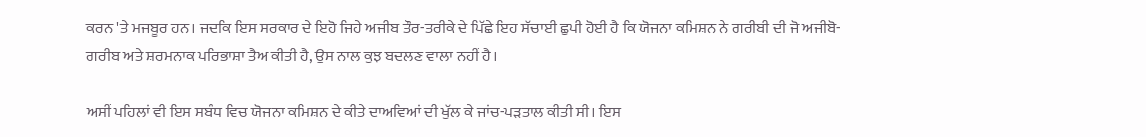ਕਰਨ 'ਤੇ ਮਜਬੂਰ ਹਨ। ਜਦਕਿ ਇਸ ਸਰਕਾਰ ਦੇ ਇਹੋ ਜਿਹੇ ਅਜੀਬ ਤੌਰ-ਤਰੀਕੇ ਦੇ ਪਿੱਛੇ ਇਹ ਸੱਚਾਈ ਛੁਪੀ ਹੋਈ ਹੈ ਕਿ ਯੋਜਨਾ ਕਮਿਸ਼ਨ ਨੇ ਗਰੀਬੀ ਦੀ ਜੋ ਅਜੀਬੋ-ਗਰੀਬ ਅਤੇ ਸ਼ਰਮਨਾਕ ਪਰਿਭਾਸ਼ਾ ਤੈਅ ਕੀਤੀ ਹੈ, ਉਸ ਨਾਲ ਕੁਝ ਬਦਲਣ ਵਾਲਾ ਨਹੀਂ ਹੈ।

ਅਸੀਂ ਪਹਿਲਾਂ ਵੀ ਇਸ ਸਬੰਧ ਵਿਚ ਯੋਜਨਾ ਕਮਿਸ਼ਨ ਦੇ ਕੀਤੇ ਦਾਅਵਿਆਂ ਦੀ ਖੁੱਲ ਕੇ ਜਾਂਚ-ਪੜਤਾਲ ਕੀਤੀ ਸੀ। ਇਸ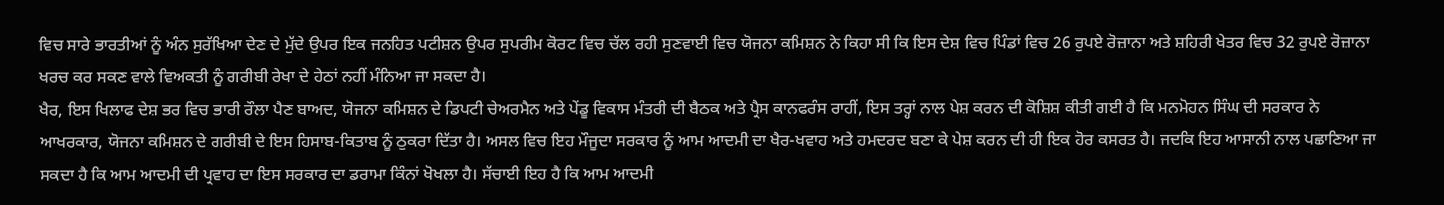ਵਿਚ ਸਾਰੇ ਭਾਰਤੀਆਂ ਨੂੰ ਅੰਨ ਸੁਰੱਖਿਆ ਦੇਣ ਦੇ ਮੁੱਦੇ ਉਪਰ ਇਕ ਜਨਹਿਤ ਪਟੀਸ਼ਨ ਉਪਰ ਸੁਪਰੀਮ ਕੋਰਟ ਵਿਚ ਚੱਲ ਰਹੀ ਸੁਣਵਾਈ ਵਿਚ ਯੋਜਨਾ ਕਮਿਸ਼ਨ ਨੇ ਕਿਹਾ ਸੀ ਕਿ ਇਸ ਦੇਸ਼ ਵਿਚ ਪਿੰਡਾਂ ਵਿਚ 26 ਰੁਪਏ ਰੋਜ਼ਾਨਾ ਅਤੇ ਸ਼ਹਿਰੀ ਖੇਤਰ ਵਿਚ 32 ਰੁਪਏ ਰੋਜ਼ਾਨਾ ਖਰਚ ਕਰ ਸਕਣ ਵਾਲੇ ਵਿਅਕਤੀ ਨੂੰ ਗਰੀਬੀ ਰੇਖਾ ਦੇ ਹੇਠਾਂ ਨਹੀਂ ਮੰਨਿਆ ਜਾ ਸਕਦਾ ਹੈ।
ਖੈਰ, ਇਸ ਖਿਲਾਫ ਦੇਸ਼ ਭਰ ਵਿਚ ਭਾਰੀ ਰੌਲਾ ਪੈਣ ਬਾਅਦ, ਯੋਜਨਾ ਕਮਿਸ਼ਨ ਦੇ ਡਿਪਟੀ ਚੇਅਰਮੈਨ ਅਤੇ ਪੇਂਡੂ ਵਿਕਾਸ ਮੰਤਰੀ ਦੀ ਬੈਠਕ ਅਤੇ ਪ੍ਰੈਸ ਕਾਨਫਰੰਸ ਰਾਹੀਂ, ਇਸ ਤਰ੍ਹਾਂ ਨਾਲ ਪੇਸ਼ ਕਰਨ ਦੀ ਕੋਸ਼ਿਸ਼ ਕੀਤੀ ਗਈ ਹੈ ਕਿ ਮਨਮੋਹਨ ਸਿੰਘ ਦੀ ਸਰਕਾਰ ਨੇ ਆਖਰਕਾਰ, ਯੋਜਨਾ ਕਮਿਸ਼ਨ ਦੇ ਗਰੀਬੀ ਦੇ ਇਸ ਹਿਸਾਬ-ਕਿਤਾਬ ਨੂੰ ਠੁਕਰਾ ਦਿੱਤਾ ਹੈ। ਅਸਲ ਵਿਚ ਇਹ ਮੌਜੂਦਾ ਸਰਕਾਰ ਨੂੰ ਆਮ ਆਦਮੀ ਦਾ ਖੈਰ-ਖਵਾਹ ਅਤੇ ਹਮਦਰਦ ਬਣਾ ਕੇ ਪੇਸ਼ ਕਰਨ ਦੀ ਹੀ ਇਕ ਹੋਰ ਕਸਰਤ ਹੈ। ਜਦਕਿ ਇਹ ਆਸਾਨੀ ਨਾਲ ਪਛਾਣਿਆ ਜਾ ਸਕਦਾ ਹੈ ਕਿ ਆਮ ਆਦਮੀ ਦੀ ਪ੍ਰਵਾਹ ਦਾ ਇਸ ਸਰਕਾਰ ਦਾ ਡਰਾਮਾ ਕਿੰਨਾਂ ਖੋਖਲਾ ਹੈ। ਸੱਚਾਈ ਇਹ ਹੈ ਕਿ ਆਮ ਆਦਮੀ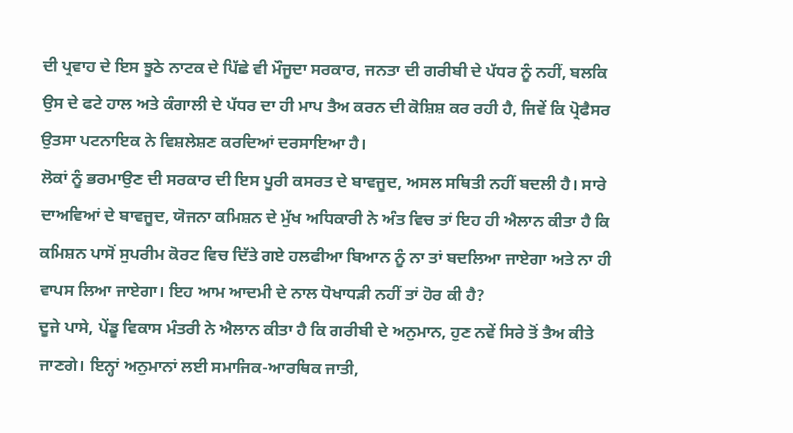ਦੀ ਪ੍ਰਵਾਹ ਦੇ ਇਸ ਝੂਠੇ ਨਾਟਕ ਦੇ ਪਿੱਛੇ ਵੀ ਮੌਜੂਦਾ ਸਰਕਾਰ, ਜਨਤਾ ਦੀ ਗਰੀਬੀ ਦੇ ਪੱਧਰ ਨੂੰ ਨਹੀਂ, ਬਲਕਿ ਉਸ ਦੇ ਫਟੇ ਹਾਲ ਅਤੇ ਕੰਗਾਲੀ ਦੇ ਪੱਧਰ ਦਾ ਹੀ ਮਾਪ ਤੈਅ ਕਰਨ ਦੀ ਕੋਸ਼ਿਸ਼ ਕਰ ਰਹੀ ਹੈ, ਜਿਵੇਂ ਕਿ ਪ੍ਰੋਫੈਸਰ ਉਤਸਾ ਪਟਨਾਇਕ ਨੇ ਵਿਸ਼ਲੇਸ਼ਣ ਕਰਦਿਆਂ ਦਰਸਾਇਆ ਹੈ।
ਲੋਕਾਂ ਨੂੰ ਭਰਮਾਉਣ ਦੀ ਸਰਕਾਰ ਦੀ ਇਸ ਪੂਰੀ ਕਸਰਤ ਦੇ ਬਾਵਜੂਦ, ਅਸਲ ਸਥਿਤੀ ਨਹੀਂ ਬਦਲੀ ਹੈ। ਸਾਰੇ ਦਾਅਵਿਆਂ ਦੇ ਬਾਵਜੂਦ, ਯੋਜਨਾ ਕਮਿਸ਼ਨ ਦੇ ਮੁੱਖ ਅਧਿਕਾਰੀ ਨੇ ਅੰਤ ਵਿਚ ਤਾਂ ਇਹ ਹੀ ਐਲਾਨ ਕੀਤਾ ਹੈ ਕਿ ਕਮਿਸ਼ਨ ਪਾਸੋਂ ਸੁਪਰੀਮ ਕੋਰਟ ਵਿਚ ਦਿੱਤੇ ਗਏ ਹਲਫੀਆ ਬਿਆਨ ਨੂੰ ਨਾ ਤਾਂ ਬਦਲਿਆ ਜਾਏਗਾ ਅਤੇ ਨਾ ਹੀ ਵਾਪਸ ਲਿਆ ਜਾਏਗਾ। ਇਹ ਆਮ ਆਦਮੀ ਦੇ ਨਾਲ ਧੋਖਾਧੜੀ ਨਹੀਂ ਤਾਂ ਹੋਰ ਕੀ ਹੈ?
ਦੂਜੇ ਪਾਸੇ, ਪੇਂਡੂ ਵਿਕਾਸ ਮੰਤਰੀ ਨੇ ਐਲਾਨ ਕੀਤਾ ਹੈ ਕਿ ਗਰੀਬੀ ਦੇ ਅਨੁਮਾਨ, ਹੁਣ ਨਵੇਂ ਸਿਰੇ ਤੋਂ ਤੈਅ ਕੀਤੇ ਜਾਣਗੇ। ਇਨ੍ਹਾਂ ਅਨੁਮਾਨਾਂ ਲਈ ਸਮਾਜਿਕ-ਆਰਥਿਕ ਜਾਤੀ,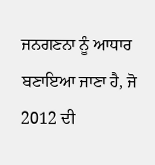ਜਨਗਣਨਾ ਨੂੰ ਆਧਾਰ ਬਣਾਇਆ ਜਾਣਾ ਹੈ, ਜੋ 2012 ਦੀ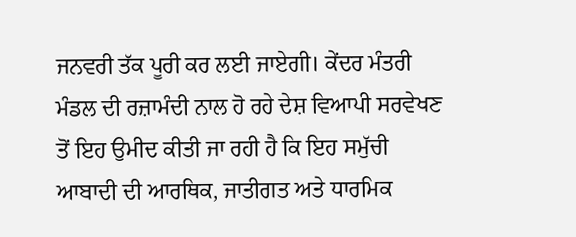ਜਨਵਰੀ ਤੱਕ ਪੂਰੀ ਕਰ ਲਈ ਜਾਏਗੀ। ਕੇਂਦਰ ਮੰਤਰੀ ਮੰਡਲ ਦੀ ਰਜ਼ਾਮੰਦੀ ਨਾਲ ਹੋ ਰਹੇ ਦੇਸ਼ ਵਿਆਪੀ ਸਰਵੇਖਣ ਤੋਂ ਇਹ ਉਮੀਦ ਕੀਤੀ ਜਾ ਰਹੀ ਹੈ ਕਿ ਇਹ ਸਮੁੱਚੀ ਆਬਾਦੀ ਦੀ ਆਰਥਿਕ, ਜਾਤੀਗਤ ਅਤੇ ਧਾਰਮਿਕ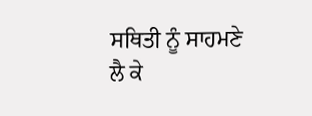ਸਥਿਤੀ ਨੂੰ ਸਾਹਮਣੇ ਲੈ ਕੇ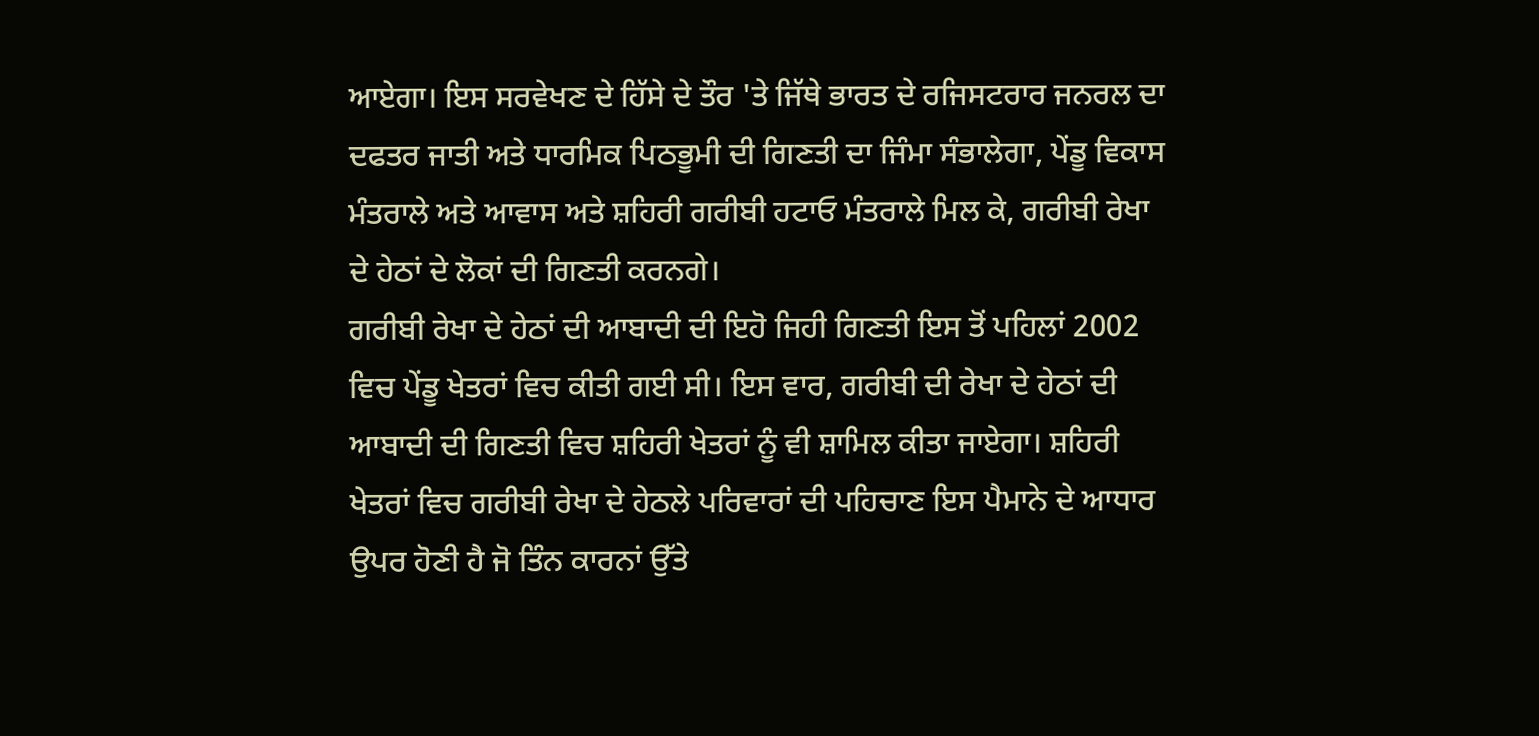ਆਏਗਾ। ਇਸ ਸਰਵੇਖਣ ਦੇ ਹਿੱਸੇ ਦੇ ਤੌਰ 'ਤੇ ਜਿੱਥੇ ਭਾਰਤ ਦੇ ਰਜਿਸਟਰਾਰ ਜਨਰਲ ਦਾ ਦਫਤਰ ਜਾਤੀ ਅਤੇ ਧਾਰਮਿਕ ਪਿਠਭੂਮੀ ਦੀ ਗਿਣਤੀ ਦਾ ਜਿੰਮਾ ਸੰਭਾਲੇਗਾ, ਪੇਂਡੂ ਵਿਕਾਸ ਮੰਤਰਾਲੇ ਅਤੇ ਆਵਾਸ ਅਤੇ ਸ਼ਹਿਰੀ ਗਰੀਬੀ ਹਟਾਓ ਮੰਤਰਾਲੇ ਮਿਲ ਕੇ, ਗਰੀਬੀ ਰੇਖਾ ਦੇ ਹੇਠਾਂ ਦੇ ਲੋਕਾਂ ਦੀ ਗਿਣਤੀ ਕਰਨਗੇ।
ਗਰੀਬੀ ਰੇਖਾ ਦੇ ਹੇਠਾਂ ਦੀ ਆਬਾਦੀ ਦੀ ਇਹੋ ਜਿਹੀ ਗਿਣਤੀ ਇਸ ਤੋਂ ਪਹਿਲਾਂ 2002 ਵਿਚ ਪੇਂਡੂ ਖੇਤਰਾਂ ਵਿਚ ਕੀਤੀ ਗਈ ਸੀ। ਇਸ ਵਾਰ, ਗਰੀਬੀ ਦੀ ਰੇਖਾ ਦੇ ਹੇਠਾਂ ਦੀ ਆਬਾਦੀ ਦੀ ਗਿਣਤੀ ਵਿਚ ਸ਼ਹਿਰੀ ਖੇਤਰਾਂ ਨੂੰ ਵੀ ਸ਼ਾਮਿਲ ਕੀਤਾ ਜਾਏਗਾ। ਸ਼ਹਿਰੀ ਖੇਤਰਾਂ ਵਿਚ ਗਰੀਬੀ ਰੇਖਾ ਦੇ ਹੇਠਲੇ ਪਰਿਵਾਰਾਂ ਦੀ ਪਹਿਚਾਣ ਇਸ ਪੈਮਾਨੇ ਦੇ ਆਧਾਰ ਉਪਰ ਹੋਣੀ ਹੈ ਜੋ ਤਿੰਨ ਕਾਰਨਾਂ ਉੱਤੇ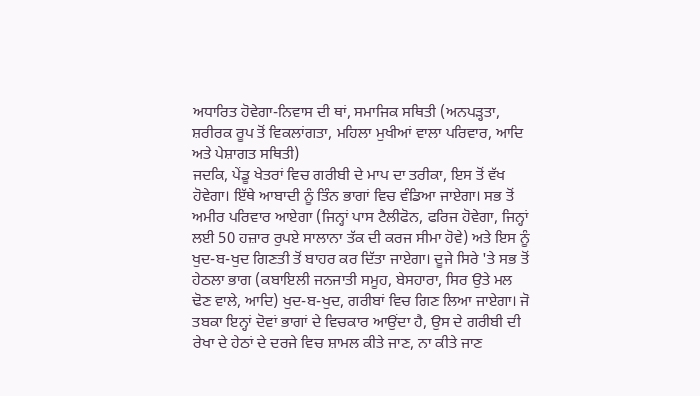ਅਧਾਰਿਤ ਹੋਵੇਗਾ-ਨਿਵਾਸ ਦੀ ਥਾਂ, ਸਮਾਜਿਕ ਸਥਿਤੀ (ਅਨਪੜ੍ਹਤਾ, ਸ਼ਰੀਰਕ ਰੂਪ ਤੋਂ ਵਿਕਲਾਂਗਤਾ, ਮਹਿਲਾ ਮੁਖੀਆਂ ਵਾਲਾ ਪਰਿਵਾਰ, ਆਦਿ ਅਤੇ ਪੇਸ਼ਾਗਤ ਸਥਿਤੀ)
ਜਦਕਿ, ਪੇਂਡੂ ਖੇਤਰਾਂ ਵਿਚ ਗਰੀਬੀ ਦੇ ਮਾਪ ਦਾ ਤਰੀਕਾ, ਇਸ ਤੋਂ ਵੱਖ ਹੋਵੇਗਾ। ਇੱਥੇ ਆਬਾਦੀ ਨੂੰ ਤਿੰਨ ਭਾਗਾਂ ਵਿਚ ਵੰਡਿਆ ਜਾਏਗਾ। ਸਭ ਤੋਂ ਅਮੀਰ ਪਰਿਵਾਰ ਆਏਗਾ (ਜਿਨ੍ਹਾਂ ਪਾਸ ਟੈਲੀਫੋਨ, ਫਰਿਜ ਹੋਵੇਗਾ, ਜਿਨ੍ਹਾਂ ਲਈ 50 ਹਜ਼ਾਰ ਰੁਪਏ ਸਾਲਾਨਾ ਤੱਕ ਦੀ ਕਰਜ ਸੀਮਾ ਹੋਵੇ) ਅਤੇ ਇਸ ਨੂੰ ਖੁਦ-ਬ-ਖੁਦ ਗਿਣਤੀ ਤੋਂ ਬਾਹਰ ਕਰ ਦਿੱਤਾ ਜਾਏਗਾ। ਦੂਜੇ ਸਿਰੇ 'ਤੇ ਸਭ ਤੋਂ ਹੇਠਲਾ ਭਾਗ (ਕਬਾਇਲੀ ਜਨਜਾਤੀ ਸਮੂਹ, ਬੇਸਹਾਰਾ, ਸਿਰ ਉਤੇ ਮਲ ਢੋਣ ਵਾਲੇ, ਆਦਿ) ਖੁਦ-ਬ-ਖੁਦ, ਗਰੀਬਾਂ ਵਿਚ ਗਿਣ ਲਿਆ ਜਾਏਗਾ। ਜੋ ਤਬਕਾ ਇਨ੍ਹਾਂ ਦੋਵਾਂ ਭਾਗਾਂ ਦੇ ਵਿਚਕਾਰ ਆਉਂਦਾ ਹੈ, ਉਸ ਦੇ ਗਰੀਬੀ ਦੀ ਰੇਖਾ ਦੇ ਹੇਠਾਂ ਦੇ ਦਰਜੇ ਵਿਚ ਸ਼ਾਮਲ ਕੀਤੇ ਜਾਣ, ਨਾ ਕੀਤੇ ਜਾਣ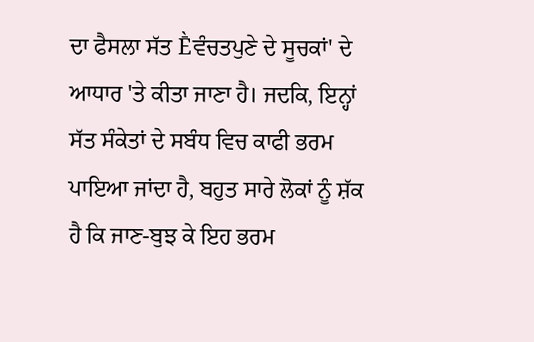ਦਾ ਫੈਸਲਾ ਸੱਤ Ḕਵੰਚਤਪੁਣੇ ਦੇ ਸੂਚਕਾਂ' ਦੇ ਆਧਾਰ 'ਤੇ ਕੀਤਾ ਜਾਣਾ ਹੈ। ਜਦਕਿ, ਇਨ੍ਹਾਂ ਸੱਤ ਸੰਕੇਤਾਂ ਦੇ ਸਬੰਧ ਵਿਚ ਕਾਫੀ ਭਰਮ ਪਾਇਆ ਜਾਂਦਾ ਹੈ, ਬਹੁਤ ਸਾਰੇ ਲੋਕਾਂ ਨੂੰ ਸ਼ੱਕ ਹੈ ਕਿ ਜਾਣ-ਬੁਝ ਕੇ ਇਹ ਭਰਮ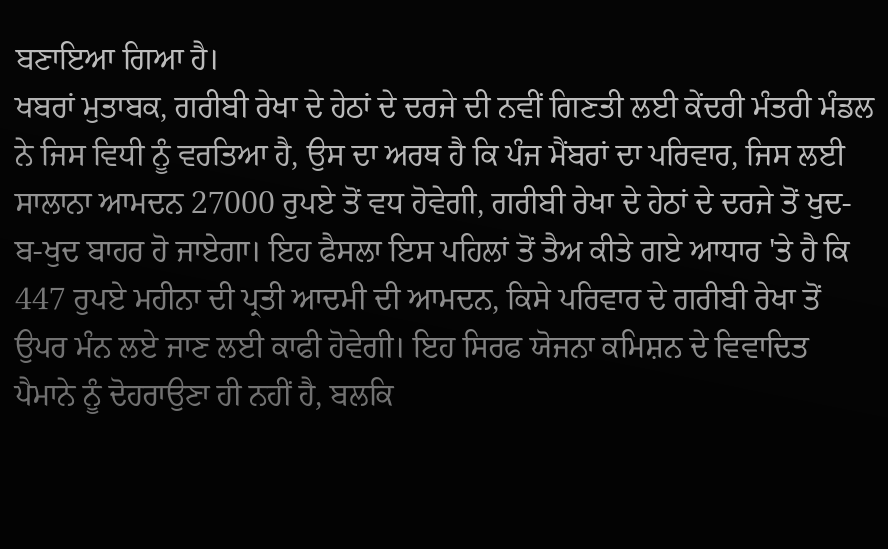ਬਣਾਇਆ ਗਿਆ ਹੈ।
ਖਬਰਾਂ ਮੁਤਾਬਕ, ਗਰੀਬੀ ਰੇਖਾ ਦੇ ਹੇਠਾਂ ਦੇ ਦਰਜੇ ਦੀ ਨਵੀਂ ਗਿਣਤੀ ਲਈ ਕੇਂਦਰੀ ਮੰਤਰੀ ਮੰਡਲ ਨੇ ਜਿਸ ਵਿਧੀ ਨੂੰ ਵਰਤਿਆ ਹੈ, ਉਸ ਦਾ ਅਰਥ ਹੈ ਕਿ ਪੰਜ ਮੈਂਬਰਾਂ ਦਾ ਪਰਿਵਾਰ, ਜਿਸ ਲਈ ਸਾਲਾਨਾ ਆਮਦਨ 27000 ਰੁਪਏ ਤੋਂ ਵਧ ਹੋਵੇਗੀ, ਗਰੀਬੀ ਰੇਖਾ ਦੇ ਹੇਠਾਂ ਦੇ ਦਰਜੇ ਤੋਂ ਖੁਦ-ਬ-ਖੁਦ ਬਾਹਰ ਹੋ ਜਾਏਗਾ। ਇਹ ਫੈਸਲਾ ਇਸ ਪਹਿਲਾਂ ਤੋਂ ਤੈਅ ਕੀਤੇ ਗਏ ਆਧਾਰ 'ਤੇ ਹੈ ਕਿ 447 ਰੁਪਏ ਮਹੀਨਾ ਦੀ ਪ੍ਰਤੀ ਆਦਮੀ ਦੀ ਆਮਦਨ, ਕਿਸੇ ਪਰਿਵਾਰ ਦੇ ਗਰੀਬੀ ਰੇਖਾ ਤੋਂ ਉਪਰ ਮੰਨ ਲਏ ਜਾਣ ਲਈ ਕਾਫੀ ਹੋਵੇਗੀ। ਇਹ ਸਿਰਫ ਯੋਜਨਾ ਕਮਿਸ਼ਨ ਦੇ ਵਿਵਾਦਿਤ ਪੈਮਾਨੇ ਨੂੰ ਦੋਹਰਾਉਣਾ ਹੀ ਨਹੀਂ ਹੈ, ਬਲਕਿ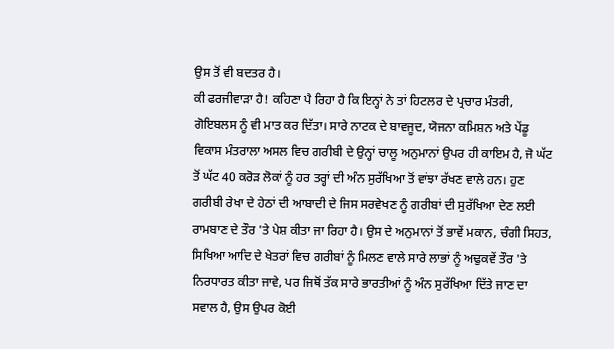ਉਸ ਤੋਂ ਵੀ ਬਦਤਰ ਹੈ।
ਕੀ ਫਰਜੀਵਾੜਾ ਹੈ! ਕਹਿਣਾ ਪੈ ਰਿਹਾ ਹੈ ਕਿ ਇਨ੍ਹਾਂ ਨੇ ਤਾਂ ਹਿਟਲਰ ਦੇ ਪ੍ਰਚਾਰ ਮੰਤਰੀ, ਗੋਇਬਲਸ ਨੂੰ ਵੀ ਮਾਤ ਕਰ ਦਿੱਤਾ। ਸਾਰੇ ਨਾਟਕ ਦੇ ਬਾਵਜੂਦ, ਯੋਜਨਾ ਕਮਿਸ਼ਨ ਅਤੇ ਪੇਂਡੂ ਵਿਕਾਸ ਮੰਤਰਾਲਾ ਅਸਲ ਵਿਚ ਗਰੀਬੀ ਦੇ ਉਨ੍ਹਾਂ ਚਾਲੂ ਅਨੁਮਾਨਾਂ ਉਪਰ ਹੀ ਕਾਇਮ ਹੈ, ਜੋ ਘੱਟ ਤੋਂ ਘੱਟ 40 ਕਰੋੜ ਲੋਕਾਂ ਨੂੰ ਹਰ ਤਰ੍ਹਾਂ ਦੀ ਅੰਨ ਸੁਰੱਖਿਆ ਤੋਂ ਵਾਂਝਾ ਰੱਖਣ ਵਾਲੇ ਹਨ। ਹੁਣ ਗਰੀਬੀ ਰੇਖਾ ਦੇ ਹੇਠਾਂ ਦੀ ਆਬਾਦੀ ਦੇ ਜਿਸ ਸਰਵੇਖਣ ਨੂੰ ਗਰੀਬਾਂ ਦੀ ਸੁਰੱਖਿਆ ਦੇਣ ਲਈ ਰਾਮਬਾਣ ਦੇ ਤੌਰ 'ਤੇ ਪੇਸ਼ ਕੀਤਾ ਜਾ ਰਿਹਾ ਹੈ। ਉਸ ਦੇ ਅਨੁਮਾਨਾਂ ਤੋਂ ਭਾਵੇਂ ਮਕਾਨ, ਚੰਗੀ ਸਿਹਤ, ਸਿਖਿਆ ਆਦਿ ਦੇ ਖੇਤਰਾਂ ਵਿਚ ਗਰੀਬਾਂ ਨੂੰ ਮਿਲਣ ਵਾਲੇ ਸਾਰੇ ਲਾਭਾਂ ਨੂੰ ਅਢੁਕਵੇਂ ਤੌਰ 'ਤੇ ਨਿਰਧਾਰਤ ਕੀਤਾ ਜਾਵੇ, ਪਰ ਜਿਥੋਂ ਤੱਕ ਸਾਰੇ ਭਾਰਤੀਆਂ ਨੂੰ ਅੰਨ ਸੁਰੱਖਿਆ ਦਿੱਤੇ ਜਾਣ ਦਾ ਸਵਾਲ ਹੈ, ਉਸ ਉਪਰ ਕੋਈ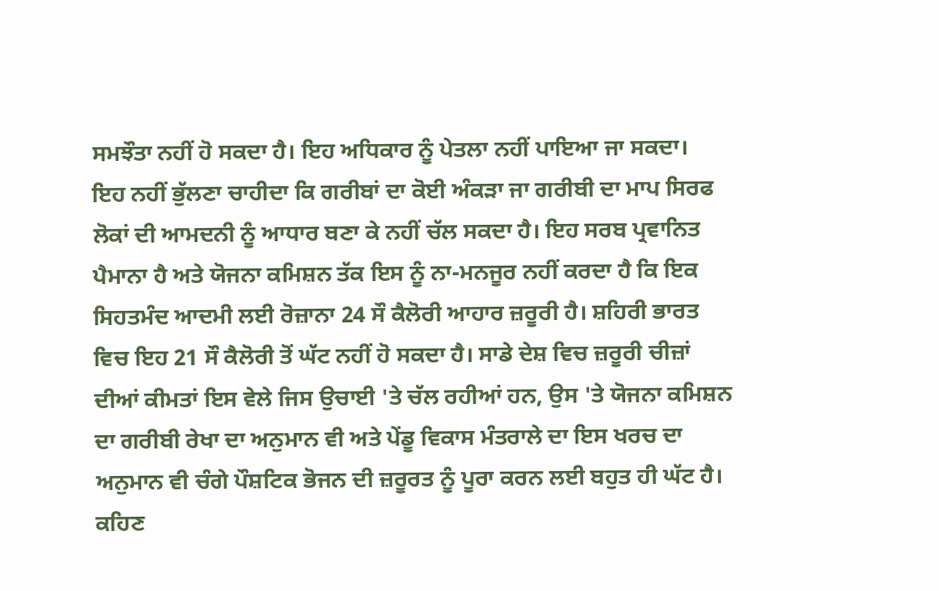ਸਮਝੌਤਾ ਨਹੀਂ ਹੋ ਸਕਦਾ ਹੈ। ਇਹ ਅਧਿਕਾਰ ਨੂੰ ਪੇਤਲਾ ਨਹੀਂ ਪਾਇਆ ਜਾ ਸਕਦਾ।
ਇਹ ਨਹੀਂ ਭੁੱਲਣਾ ਚਾਹੀਦਾ ਕਿ ਗਰੀਬਾਂ ਦਾ ਕੋਈ ਅੰਕੜਾ ਜਾ ਗਰੀਬੀ ਦਾ ਮਾਪ ਸਿਰਫ ਲੋਕਾਂ ਦੀ ਆਮਦਨੀ ਨੂੰ ਆਧਾਰ ਬਣਾ ਕੇ ਨਹੀਂ ਚੱਲ ਸਕਦਾ ਹੈ। ਇਹ ਸਰਬ ਪ੍ਰਵਾਨਿਤ ਪੈਮਾਨਾ ਹੈ ਅਤੇ ਯੋਜਨਾ ਕਮਿਸ਼ਨ ਤੱਕ ਇਸ ਨੂੰ ਨਾ-ਮਨਜੂਰ ਨਹੀਂ ਕਰਦਾ ਹੈ ਕਿ ਇਕ ਸਿਹਤਮੰਦ ਆਦਮੀ ਲਈ ਰੋਜ਼ਾਨਾ 24 ਸੌ ਕੈਲੋਰੀ ਆਹਾਰ ਜ਼ਰੂਰੀ ਹੈ। ਸ਼ਹਿਰੀ ਭਾਰਤ ਵਿਚ ਇਹ 21 ਸੌ ਕੈਲੋਰੀ ਤੋਂ ਘੱਟ ਨਹੀਂ ਹੋ ਸਕਦਾ ਹੈ। ਸਾਡੇ ਦੇਸ਼ ਵਿਚ ਜ਼ਰੂਰੀ ਚੀਜ਼ਾਂ ਦੀਆਂ ਕੀਮਤਾਂ ਇਸ ਵੇਲੇ ਜਿਸ ਉਚਾਈ 'ਤੇ ਚੱਲ ਰਹੀਆਂ ਹਨ, ਉਸ 'ਤੇ ਯੋਜਨਾ ਕਮਿਸ਼ਨ ਦਾ ਗਰੀਬੀ ਰੇਖਾ ਦਾ ਅਨੁਮਾਨ ਵੀ ਅਤੇ ਪੇਂਡੂ ਵਿਕਾਸ ਮੰਤਰਾਲੇ ਦਾ ਇਸ ਖਰਚ ਦਾ ਅਨੁਮਾਨ ਵੀ ਚੰਗੇ ਪੌਸ਼ਟਿਕ ਭੋਜਨ ਦੀ ਜ਼ਰੂਰਤ ਨੂੰ ਪੂਰਾ ਕਰਨ ਲਈ ਬਹੁਤ ਹੀ ਘੱਟ ਹੈ। ਕਹਿਣ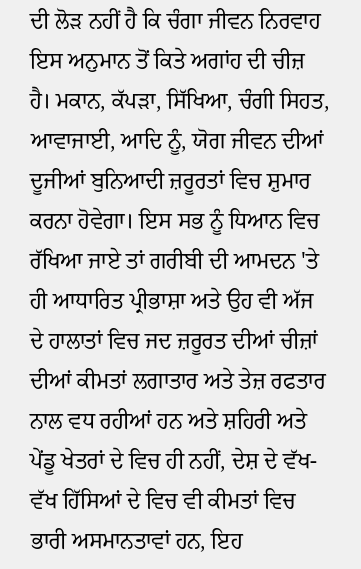ਦੀ ਲੋੜ ਨਹੀਂ ਹੈ ਕਿ ਚੰਗਾ ਜੀਵਨ ਨਿਰਵਾਹ ਇਸ ਅਨੁਮਾਨ ਤੋਂ ਕਿਤੇ ਅਗਾਂਹ ਦੀ ਚੀਜ਼ ਹੈ। ਮਕਾਨ, ਕੱਪੜਾ, ਸਿੱਖਿਆ, ਚੰਗੀ ਸਿਹਤ, ਆਵਾਜਾਈ, ਆਦਿ ਨੂੰ, ਯੋਗ ਜੀਵਨ ਦੀਆਂ ਦੂਜੀਆਂ ਬੁਨਿਆਦੀ ਜ਼ਰੂਰਤਾਂ ਵਿਚ ਸ਼ੁਮਾਰ ਕਰਨਾ ਹੋਵੇਗਾ। ਇਸ ਸਭ ਨੂੰ ਧਿਆਨ ਵਿਚ ਰੱਖਿਆ ਜਾਏ ਤਾਂ ਗਰੀਬੀ ਦੀ ਆਮਦਨ 'ਤੇ ਹੀ ਆਧਾਰਿਤ ਪ੍ਰੀਭਾਸ਼ਾ ਅਤੇ ਉਹ ਵੀ ਅੱਜ ਦੇ ਹਾਲਾਤਾਂ ਵਿਚ ਜਦ ਜ਼ਰੂਰਤ ਦੀਆਂ ਚੀਜ਼ਾਂ ਦੀਆਂ ਕੀਮਤਾਂ ਲਗਾਤਾਰ ਅਤੇ ਤੇਜ਼ ਰਫਤਾਰ ਨਾਲ ਵਧ ਰਹੀਆਂ ਹਨ ਅਤੇ ਸ਼ਹਿਰੀ ਅਤੇ ਪੇਂਡੂ ਖੇਤਰਾਂ ਦੇ ਵਿਚ ਹੀ ਨਹੀਂ, ਦੇਸ਼ ਦੇ ਵੱਖ-ਵੱਖ ਹਿੱਸਿਆਂ ਦੇ ਵਿਚ ਵੀ ਕੀਮਤਾਂ ਵਿਚ ਭਾਰੀ ਅਸਮਾਨਤਾਵਾਂ ਹਨ, ਇਹ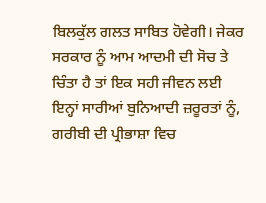ਬਿਲਕੁੱਲ ਗਲਤ ਸਾਬਿਤ ਹੋਵੇਗੀ। ਜੇਕਰ ਸਰਕਾਰ ਨੂੰ ਆਮ ਆਦਮੀ ਦੀ ਸੋਚ ਤੇ ਚਿੰਤਾ ਹੈ ਤਾਂ ਇਕ ਸਹੀ ਜੀਵਨ ਲਈ ਇਨ੍ਹਾਂ ਸਾਰੀਆਂ ਬੁਨਿਆਦੀ ਜ਼ਰੂਰਤਾਂ ਨੂੰ, ਗਰੀਬੀ ਦੀ ਪ੍ਰੀਭਾਸ਼ਾ ਵਿਚ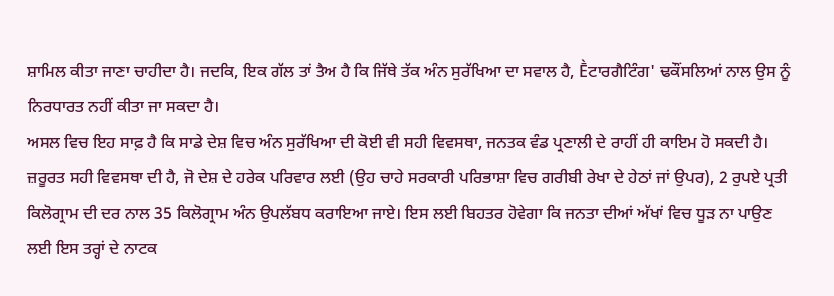ਸ਼ਾਮਿਲ ਕੀਤਾ ਜਾਣਾ ਚਾਹੀਦਾ ਹੈ। ਜਦਕਿ, ਇਕ ਗੱਲ ਤਾਂ ਤੈਅ ਹੈ ਕਿ ਜਿੱਥੇ ਤੱਕ ਅੰਨ ਸੁਰੱਖਿਆ ਦਾ ਸਵਾਲ ਹੈ, Ḕਟਾਰਗੈਟਿੰਗ' ਢਕੌਂਸਲਿਆਂ ਨਾਲ ਉਸ ਨੂੰ ਨਿਰਧਾਰਤ ਨਹੀਂ ਕੀਤਾ ਜਾ ਸਕਦਾ ਹੈ।
ਅਸਲ ਵਿਚ ਇਹ ਸਾਫ਼ ਹੈ ਕਿ ਸਾਡੇ ਦੇਸ਼ ਵਿਚ ਅੰਨ ਸੁਰੱਖਿਆ ਦੀ ਕੋਈ ਵੀ ਸਹੀ ਵਿਵਸਥਾ, ਜਨਤਕ ਵੰਡ ਪ੍ਰਣਾਲੀ ਦੇ ਰਾਹੀਂ ਹੀ ਕਾਇਮ ਹੋ ਸਕਦੀ ਹੈ। ਜ਼ਰੂਰਤ ਸਹੀ ਵਿਵਸਥਾ ਦੀ ਹੈ, ਜੋ ਦੇਸ਼ ਦੇ ਹਰੇਕ ਪਰਿਵਾਰ ਲਈ (ਉਹ ਚਾਹੇ ਸਰਕਾਰੀ ਪਰਿਭਾਸ਼ਾ ਵਿਚ ਗਰੀਬੀ ਰੇਖਾ ਦੇ ਹੇਠਾਂ ਜਾਂ ਉਪਰ), 2 ਰੁਪਏ ਪ੍ਰਤੀ ਕਿਲੋਗ੍ਰਾਮ ਦੀ ਦਰ ਨਾਲ 35 ਕਿਲੋਗ੍ਰਾਮ ਅੰਨ ਉਪਲੱਬਧ ਕਰਾਇਆ ਜਾਏ। ਇਸ ਲਈ ਬਿਹਤਰ ਹੋਵੇਗਾ ਕਿ ਜਨਤਾ ਦੀਆਂ ਅੱਖਾਂ ਵਿਚ ਧੂੜ ਨਾ ਪਾਉਣ ਲਈ ਇਸ ਤਰ੍ਹਾਂ ਦੇ ਨਾਟਕ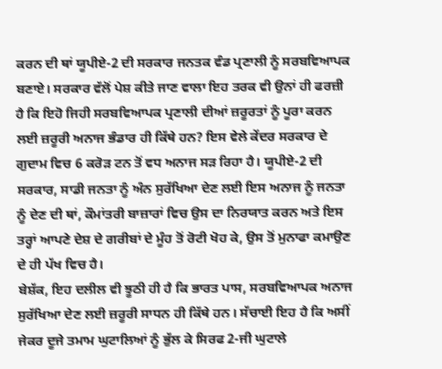ਕਰਨ ਦੀ ਥਾਂ ਯੂਪੀਏ-2 ਦੀ ਸਰਕਾਰ ਜਨਤਕ ਵੰਡ ਪ੍ਰਣਾਲੀ ਨੂੰ ਸਰਬਵਿਆਪਕ ਬਣਾਏ। ਸਰਕਾਰ ਵੱਲੋਂ ਪੇਸ਼ ਕੀਤੇ ਜਾਣ ਵਾਲਾ ਇਹ ਤਰਕ ਵੀ ਉਨਾਂ ਹੀ ਫਰਜ਼ੀ ਹੈ ਕਿ ਇਹੋ ਜਿਹੀ ਸਰਬਵਿਆਪਕ ਪ੍ਰਣਾਲੀ ਦੀਆਂ ਜ਼ਰੂਰਤਾਂ ਨੂੰ ਪੂਰਾ ਕਰਨ ਲਈ ਜ਼ਰੂਰੀ ਅਨਾਜ ਭੰਡਾਰ ਹੀ ਕਿੱਥੇ ਹਨ? ਇਸ ਵੇਲੇ ਕੇਂਦਰ ਸਰਕਾਰ ਦੇ ਗੁਦਾਮ ਵਿਚ 6 ਕਰੋੜ ਟਨ ਤੋਂ ਵਧ ਅਨਾਜ ਸੜ ਰਿਹਾ ਹੈ। ਯੂਪੀਏ-2 ਦੀ ਸਰਕਾਰ, ਸਾਡੀ ਜਨਤਾ ਨੂੰ ਅੰਨ ਸੁਰੱਖਿਆ ਦੇਣ ਲਈ ਇਸ ਅਨਾਜ ਨੂੰ ਜਨਤਾ ਨੂੰ ਦੇਣ ਦੀ ਥਾਂ, ਕੌਮਾਂਤਰੀ ਬਾਜ਼ਾਰਾਂ ਵਿਚ ਉਸ ਦਾ ਨਿਰਯਾਤ ਕਰਨ ਅਤੇ ਇਸ ਤਰ੍ਹਾਂ ਆਪਣੇ ਦੇਸ਼ ਦੇ ਗਰੀਬਾਂ ਦੇ ਮੂੰਹ ਤੋਂ ਰੋਟੀ ਖੋਹ ਕੇ, ਉਸ ਤੋਂ ਮੁਨਾਫਾ ਕਮਾਉਣ ਦੇ ਹੀ ਪੱਖ ਵਿਚ ਹੈ।
ਬੇਸ਼ੱਕ, ਇਹ ਦਲੀਲ ਵੀ ਝੂਠੀ ਹੀ ਹੈ ਕਿ ਭਾਰਤ ਪਾਸ, ਸਰਬਵਿਆਪਕ ਅਨਾਜ ਸੁਰੱਖਿਆ ਦੇਣ ਲਈ ਜ਼ਰੂਰੀ ਸਾਧਨ ਹੀ ਕਿੱਥੇ ਹਨ। ਸੱਚਾਈ ਇਹ ਹੈ ਕਿ ਅਸੀਂ ਜੇਕਰ ਦੂਜੇ ਤਮਾਮ ਘੁਟਾਲਿਆਂ ਨੂੰ ਭੁੱਲ ਕੇ ਸਿਰਫ 2-ਜੀ ਘੁਟਾਲੇ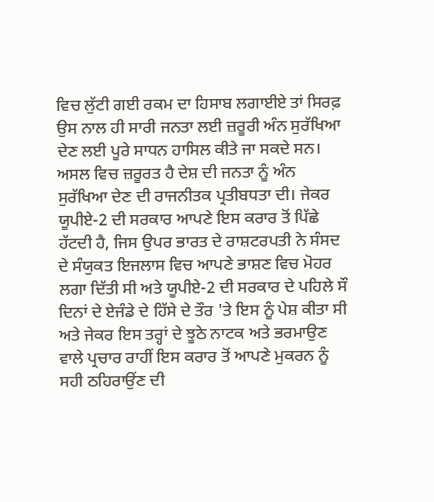ਵਿਚ ਲੁੱਟੀ ਗਈ ਰਕਮ ਦਾ ਹਿਸਾਬ ਲਗਾਈਏ ਤਾਂ ਸਿਰਫ਼ ਉਸ ਨਾਲ ਹੀ ਸਾਰੀ ਜਨਤਾ ਲਈ ਜ਼ਰੂਰੀ ਅੰਨ ਸੁਰੱਖਿਆ ਦੇਣ ਲਈ ਪੂਰੇ ਸਾਧਨ ਹਾਸਿਲ ਕੀਤੇ ਜਾ ਸਕਦੇ ਸਨ।
ਅਸਲ ਵਿਚ ਜ਼ਰੂਰਤ ਹੈ ਦੇਸ਼ ਦੀ ਜਨਤਾ ਨੂੰ ਅੰਨ ਸੁਰੱਖਿਆ ਦੇਣ ਦੀ ਰਾਜਨੀਤਕ ਪ੍ਰਤੀਬਧਤਾ ਦੀ। ਜੇਕਰ ਯੂਪੀਏ-2 ਦੀ ਸਰਕਾਰ ਆਪਣੇ ਇਸ ਕਰਾਰ ਤੋਂ ਪਿੱਛੇ ਹੱਟਦੀ ਹੈ, ਜਿਸ ਉਪਰ ਭਾਰਤ ਦੇ ਰਾਸ਼ਟਰਪਤੀ ਨੇ ਸੰਸਦ ਦੇ ਸੰਯੁਕਤ ਇਜਲਾਸ ਵਿਚ ਆਪਣੇ ਭਾਸ਼ਣ ਵਿਚ ਮੋਹਰ ਲਗਾ ਦਿੱਤੀ ਸੀ ਅਤੇ ਯੂਪੀਏ-2 ਦੀ ਸਰਕਾਰ ਦੇ ਪਹਿਲੇ ਸੌ ਦਿਨਾਂ ਦੇ ਏਜੰਡੇ ਦੇ ਹਿੱਸੇ ਦੇ ਤੌਰ 'ਤੇ ਇਸ ਨੂੰ ਪੇਸ਼ ਕੀਤਾ ਸੀ ਅਤੇ ਜੇਕਰ ਇਸ ਤਰ੍ਹਾਂ ਦੇ ਝੂਠੇ ਨਾਟਕ ਅਤੇ ਭਰਮਾਉਣ ਵਾਲੇ ਪ੍ਰਚਾਰ ਰਾਹੀਂ ਇਸ ਕਰਾਰ ਤੋਂ ਆਪਣੇ ਮੁਕਰਨ ਨੂੰ ਸਹੀ ਠਹਿਰਾਉਂਣ ਦੀ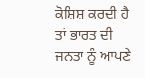ਕੋਸ਼ਿਸ਼ ਕਰਦੀ ਹੈ ਤਾਂ ਭਾਰਤ ਦੀ ਜਨਤਾ ਨੂੰ ਆਪਣੇ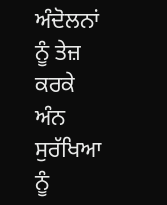ਅੰਦੋਲਨਾਂ ਨੂੰ ਤੇਜ਼ ਕਰਕੇ ਅੰਨ ਸੁਰੱਖਿਆ ਨੂੰ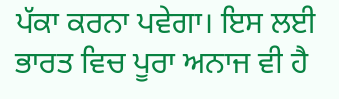ਪੱਕਾ ਕਰਨਾ ਪਵੇਗਾ। ਇਸ ਲਈ ਭਾਰਤ ਵਿਚ ਪੂਰਾ ਅਨਾਜ ਵੀ ਹੈ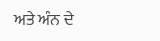ਅਤੇ ਅੰਨ ਦੇ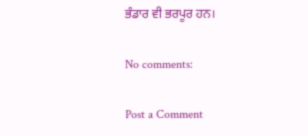ਭੰਡਾਰ ਵੀ ਭਰਪੂਰ ਹਨ।

No comments:

Post a Comment